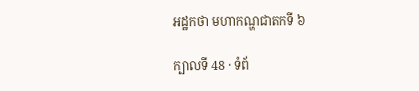អដ្ឋកថា មហាកណ្ហជាតកទី ៦

ក្បាលទី 48 · ទំព័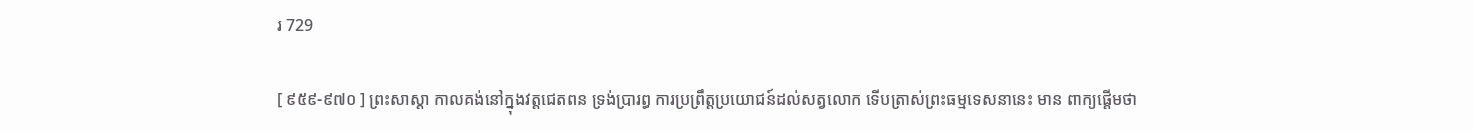រ 729

[ ៩៥៩-៩៧០ ] ព្រះសាស្តា កាលគង់នៅក្នុងវត្តជេតពន ទ្រង់ប្រារព្ធ ការប្រព្រឹត្តប្រយោជន៍ដល់សត្វលោក ទើបត្រាស់ព្រះធម្មទេសនានេះ មាន ពាក្យផ្តើមថា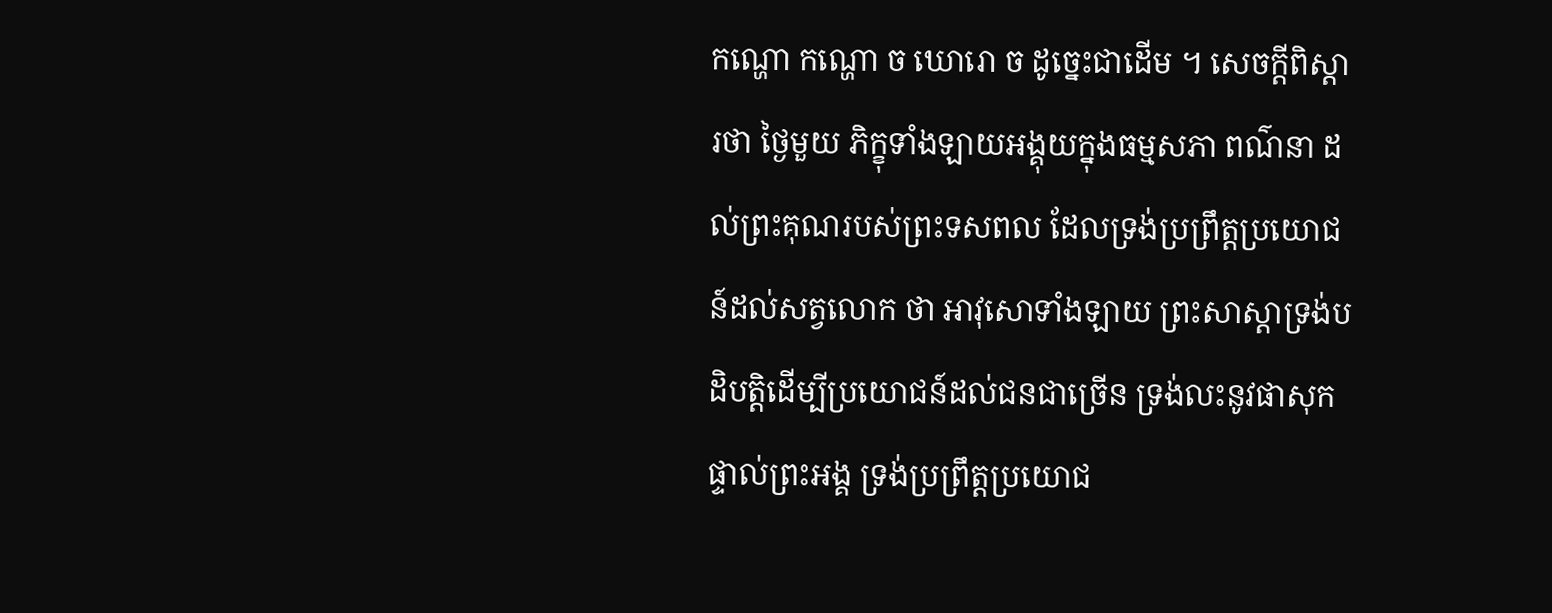កណ្ហោ កណ្ហោ ច ឃោរោ ច ដូច្នេះជាដើម ។ សេចក្តីពិស្តារថា ថ្ងៃមួយ ភិក្ខុទាំងឡាយអង្គុយក្នុងធម្មសភា ពណ៌នា ដល់ព្រះគុណរបស់ព្រះទសពល ដែលទ្រង់ប្រព្រឹត្តប្រយោជន៍ដល់សត្វលោក ថា អាវុសោទាំងឡាយ ព្រះសាស្តាទ្រង់បដិបត្តិដើម្បីប្រយោជន៍ដល់ជនជាច្រើន ទ្រង់លះនូវផាសុកផ្ទាល់ព្រះអង្គ ទ្រង់ប្រព្រឹត្តប្រយោជ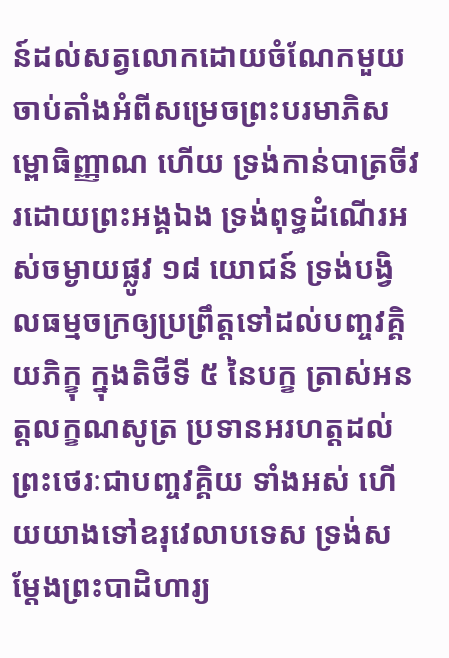ន៍ដល់សត្វលោកដោយចំណែកមួយ ចាប់តាំងអំពីសម្រេចព្រះបរមាភិសម្ពោធិញ្ញាណ ហើយ ទ្រង់កាន់បាត្រចីវរដោយព្រះអង្គឯង ទ្រង់ពុទ្ធដំណើរអស់ចម្ងាយផ្លូវ ១៨ យោជន៍ ទ្រង់បង្វិលធម្មចក្រឲ្យប្រព្រឹត្តទៅដល់បញ្ចវគ្គិយភិក្ខុ ក្នុងតិថីទី ៥ នៃបក្ខ ត្រាស់អនត្តលក្ខណសូត្រ ប្រទានអរហត្តដល់ព្រះថេរៈជាបញ្ចវគ្គិយ ទាំងអស់ ហើយយាងទៅឧរុវេលាបទេស ទ្រង់សម្តែងព្រះបាដិហារ្យ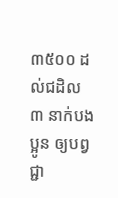៣៥០០ ដល់ជដិល ៣ នាក់បងប្អូន ឲ្យបព្វជ្ជា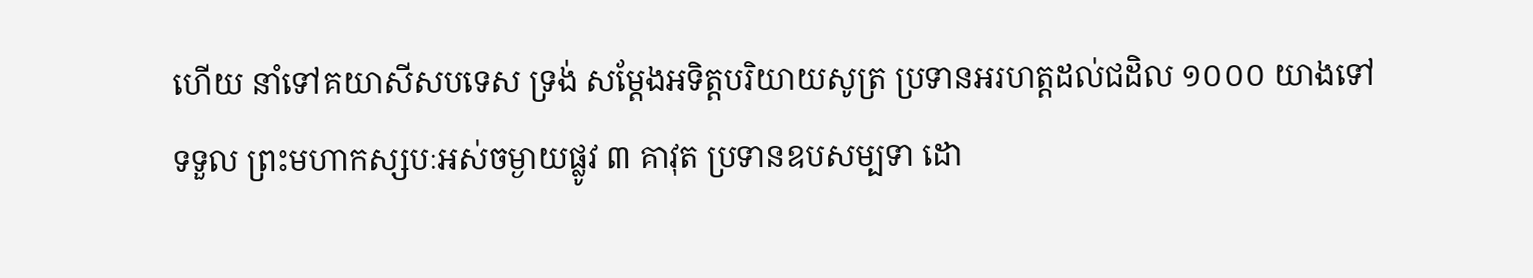ហើយ នាំទៅគយាសីសបទេស ទ្រង់ សម្តែងអទិត្តបរិយាយសូត្រ ប្រទានអរហត្តដល់ជដិល ១០០០ យាងទៅទទួល ព្រះមហាកស្សបៈអស់ចម្ងាយផ្លូវ ៣ គាវុត ប្រទានឧបសម្បទា ដោ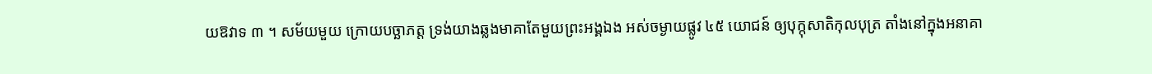យឱវាទ ៣ ។ សម័យមួយ ក្រោយបច្ឆាភត្ត ទ្រង់យាងឆ្លងមាគាតែមួយព្រះអង្គឯង អស់ចម្ងាយផ្លូវ ៤៥ យោជន៍ ឲ្យបុក្កុសាតិកុលបុត្រ តាំងនៅក្នុងអនាគា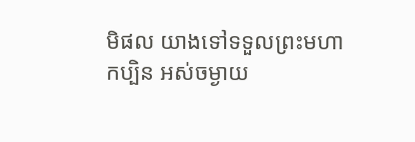មិផល យាងទៅទទួលព្រះមហាកប្បិន អស់ចម្ងាយ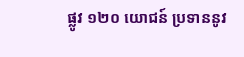ផ្លូវ ១២០ យោជន៍ ប្រទាននូវ